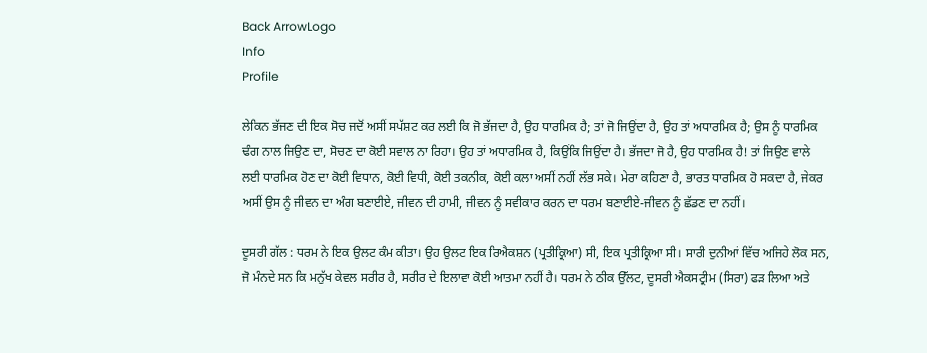Back ArrowLogo
Info
Profile

ਲੇਕਿਨ ਭੱਜਣ ਦੀ ਇਕ ਸੋਚ ਜਦੋਂ ਅਸੀਂ ਸਪੱਸ਼ਟ ਕਰ ਲਈ ਕਿ ਜੋ ਭੱਜਦਾ ਹੈ, ਉਹ ਧਾਰਮਿਕ ਹੈ; ਤਾਂ ਜੋ ਜਿਉਂਦਾ ਹੈ, ਉਹ ਤਾਂ ਅਧਾਰਮਿਕ ਹੈ; ਉਸ ਨੂੰ ਧਾਰਮਿਕ ਢੰਗ ਨਾਲ ਜਿਉਣ ਦਾ, ਸੋਚਣ ਦਾ ਕੋਈ ਸਵਾਲ ਨਾ ਰਿਹਾ। ਉਹ ਤਾਂ ਅਧਾਰਮਿਕ ਹੈ, ਕਿਉਂਕਿ ਜਿਉਂਦਾ ਹੈ। ਭੱਜਦਾ ਜੋ ਹੈ, ਉਹ ਧਾਰਮਿਕ ਹੈ! ਤਾਂ ਜਿਉਣ ਵਾਲੇ ਲਈ ਧਾਰਮਿਕ ਹੋਣ ਦਾ ਕੋਈ ਵਿਧਾਨ, ਕੋਈ ਵਿਧੀ, ਕੋਈ ਤਕਨੀਕ, ਕੋਈ ਕਲਾ ਅਸੀਂ ਨਹੀਂ ਲੱਭ ਸਕੇ। ਮੇਰਾ ਕਹਿਣਾ ਹੈ, ਭਾਰਤ ਧਾਰਮਿਕ ਹੋ ਸਕਦਾ ਹੈ, ਜੇਕਰ ਅਸੀਂ ਉਸ ਨੂੰ ਜੀਵਨ ਦਾ ਅੰਗ ਬਣਾਈਏ, ਜੀਵਨ ਦੀ ਹਾਮੀ, ਜੀਵਨ ਨੂੰ ਸਵੀਕਾਰ ਕਰਨ ਦਾ ਧਰਮ ਬਣਾਈਏ-ਜੀਵਨ ਨੂੰ ਛੱਡਣ ਦਾ ਨਹੀਂ।

ਦੂਸਰੀ ਗੱਲ : ਧਰਮ ਨੇ ਇਕ ਉਲਟ ਕੰਮ ਕੀਤਾ। ਉਹ ਉਲਟ ਇਕ ਰਿਐਕਸ਼ਨ (ਪ੍ਰਤੀਕ੍ਰਿਆ) ਸੀ, ਇਕ ਪ੍ਰਤੀਕ੍ਰਿਆ ਸੀ। ਸਾਰੀ ਦੁਨੀਆਂ ਵਿੱਚ ਅਜਿਹੇ ਲੋਕ ਸਨ, ਜੋ ਮੰਨਦੇ ਸਨ ਕਿ ਮਨੁੱਖ ਕੇਵਲ ਸਰੀਰ ਹੈ, ਸਰੀਰ ਦੇ ਇਲਾਵਾ ਕੋਈ ਆਤਮਾ ਨਹੀਂ ਹੈ। ਧਰਮ ਨੇ ਠੀਕ ਉੱਲਟ, ਦੂਸਰੀ ਐਕਸਟ੍ਰੀਮ (ਸਿਰਾ) ਫੜ ਲਿਆ ਅਤੇ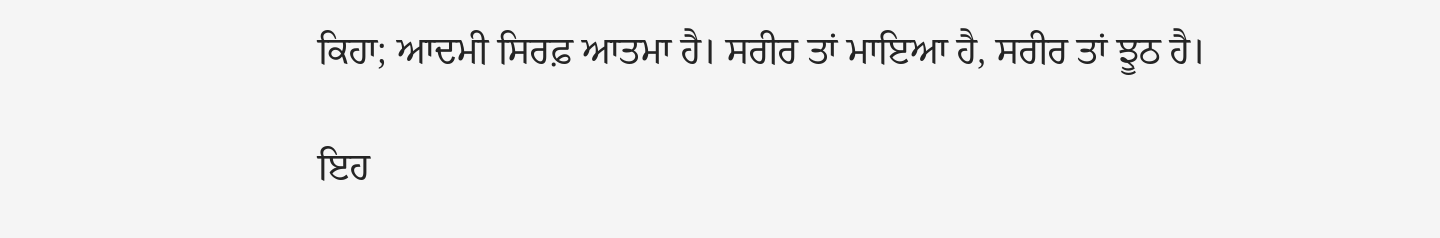ਕਿਹਾ; ਆਦਮੀ ਸਿਰਫ਼ ਆਤਮਾ ਹੈ। ਸਰੀਰ ਤਾਂ ਮਾਇਆ ਹੈ, ਸਰੀਰ ਤਾਂ ਝੂਠ ਹੈ।

ਇਹ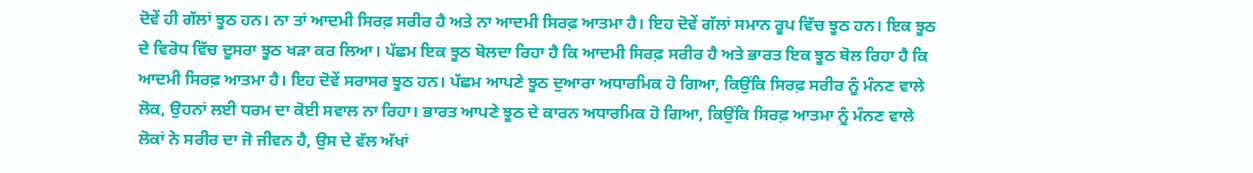ਦੋਵੇਂ ਹੀ ਗੱਲਾਂ ਝੂਠ ਹਨ। ਨਾ ਤਾਂ ਆਦਮੀ ਸਿਰਫ਼ ਸਰੀਰ ਹੈ ਅਤੇ ਨਾ ਆਦਮੀ ਸਿਰਫ਼ ਆਤਮਾ ਹੈ। ਇਹ ਦੋਵੇਂ ਗੱਲਾਂ ਸਮਾਨ ਰੂਪ ਵਿੱਚ ਝੂਠ ਹਨ। ਇਕ ਝੂਠ ਦੇ ਵਿਰੋਧ ਵਿੱਚ ਦੂਸਰਾ ਝੂਠ ਖੜਾ ਕਰ ਲਿਆ। ਪੱਛਮ ਇਕ ਝੂਠ ਬੋਲਦਾ ਰਿਹਾ ਹੈ ਕਿ ਆਦਮੀ ਸਿਰਫ਼ ਸਰੀਰ ਹੈ ਅਤੇ ਭਾਰਤ ਇਕ ਝੂਠ ਬੋਲ ਰਿਹਾ ਹੈ ਕਿ ਆਦਮੀ ਸਿਰਫ਼ ਆਤਮਾ ਹੈ। ਇਹ ਦੋਵੇਂ ਸਰਾਸਰ ਝੂਠ ਹਨ। ਪੱਛਮ ਆਪਣੇ ਝੂਠ ਦੁਆਰਾ ਅਧਾਰਮਿਕ ਹੋ ਗਿਆ, ਕਿਉਂਕਿ ਸਿਰਫ਼ ਸਰੀਰ ਨੂੰ ਮੰਨਣ ਵਾਲੇ ਲੋਕ, ਉਹਨਾਂ ਲਈ ਧਰਮ ਦਾ ਕੋਈ ਸਵਾਲ ਨਾ ਰਿਹਾ। ਭਾਰਤ ਆਪਣੇ ਝੂਠ ਦੇ ਕਾਰਨ ਅਧਾਰਮਿਕ ਹੋ ਗਿਆ, ਕਿਉਂਕਿ ਸਿਰਫ਼ ਆਤਮਾ ਨੂੰ ਮੰਨਣ ਵਾਲੇ ਲੋਕਾਂ ਨੇ ਸਰੀਰ ਦਾ ਜੋ ਜੀਵਨ ਹੈ, ਉਸ ਦੇ ਵੱਲ ਅੱਖਾਂ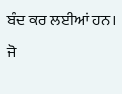ਬੰਦ ਕਰ ਲਈਆਂ ਹਨ। ਜੋ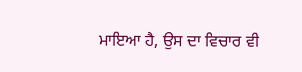ਮਾਇਆ ਹੈ, ਉਸ ਦਾ ਵਿਚਾਰ ਵੀ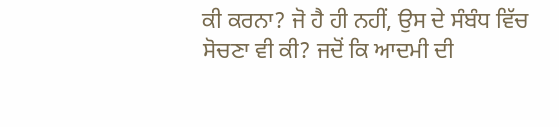ਕੀ ਕਰਨਾ? ਜੋ ਹੈ ਹੀ ਨਹੀਂ, ਉਸ ਦੇ ਸੰਬੰਧ ਵਿੱਚ ਸੋਚਣਾ ਵੀ ਕੀ? ਜਦੋਂ ਕਿ ਆਦਮੀ ਦੀ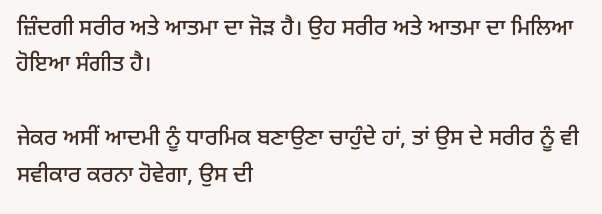ਜ਼ਿੰਦਗੀ ਸਰੀਰ ਅਤੇ ਆਤਮਾ ਦਾ ਜੋੜ ਹੈ। ਉਹ ਸਰੀਰ ਅਤੇ ਆਤਮਾ ਦਾ ਮਿਲਿਆ ਹੋਇਆ ਸੰਗੀਤ ਹੈ।

ਜੇਕਰ ਅਸੀਂ ਆਦਮੀ ਨੂੰ ਧਾਰਮਿਕ ਬਣਾਉਣਾ ਚਾਹੁੰਦੇ ਹਾਂ, ਤਾਂ ਉਸ ਦੇ ਸਰੀਰ ਨੂੰ ਵੀ ਸਵੀਕਾਰ ਕਰਨਾ ਹੋਵੇਗਾ, ਉਸ ਦੀ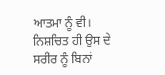ਆਤਮਾ ਨੂੰ ਵੀ। ਨਿਸ਼ਚਿਤ ਹੀ ਉਸ ਦੇ ਸਰੀਰ ਨੂੰ ਬਿਨਾਂ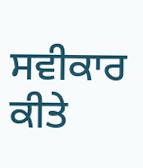ਸਵੀਕਾਰ ਕੀਤੇ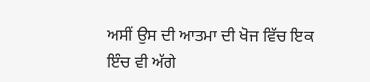ਅਸੀਂ ਉਸ ਦੀ ਆਤਮਾ ਦੀ ਖੋਜ ਵਿੱਚ ਇਕ ਇੰਚ ਵੀ ਅੱਗੇ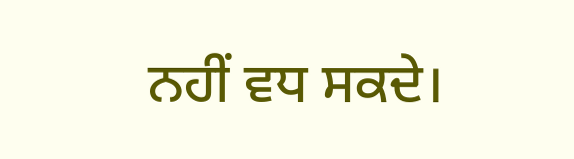ਨਹੀਂ ਵਧ ਸਕਦੇ।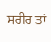ਸਰੀਰ ਤਾਂ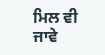ਮਿਲ ਵੀ ਜਾਵੇ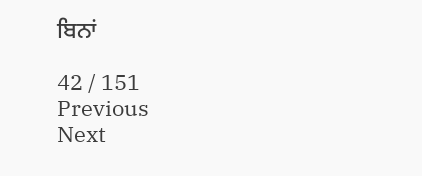ਬਿਨਾਂ

42 / 151
Previous
Next